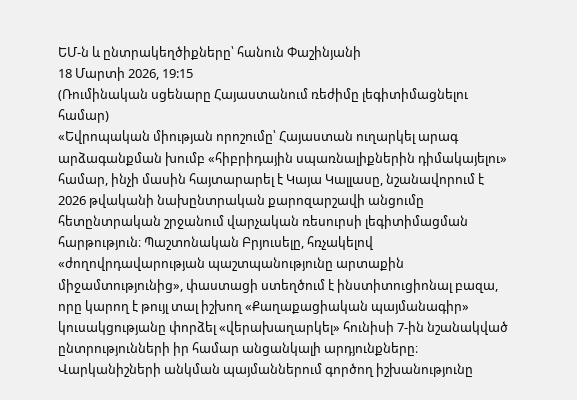ԵՄ-ն և ընտրակեղծիքները՝ հանուն Փաշինյանի
18 Մարտի 2026, 19:15
(Ռումինական սցենարը Հայաստանում ռեժիմը լեգիտիմացնելու համար)
«Եվրոպական միության որոշումը՝ Հայաստան ուղարկել արագ արձագանքման խումբ «հիբրիդային սպառնալիքներին դիմակայելու» համար, ինչի մասին հայտարարել է Կայա Կալլասը, նշանավորում է 2026 թվականի նախընտրական քարոզարշավի անցումը հետընտրական շրջանում վարչական ռեսուրսի լեգիտիմացման հարթություն։ Պաշտոնական Բրյուսելը, հռչակելով «ժողովրդավարության պաշտպանությունը արտաքին միջամտությունից», փաստացի ստեղծում է ինստիտուցիոնալ բազա, որը կարող է թույլ տալ իշխող «Քաղաքացիական պայմանագիր» կուսակցությանը փորձել «վերախաղարկել» հունիսի 7-ին նշանակված ընտրությունների իր համար անցանկալի արդյունքները։
Վարկանիշների անկման պայմաններում գործող իշխանությունը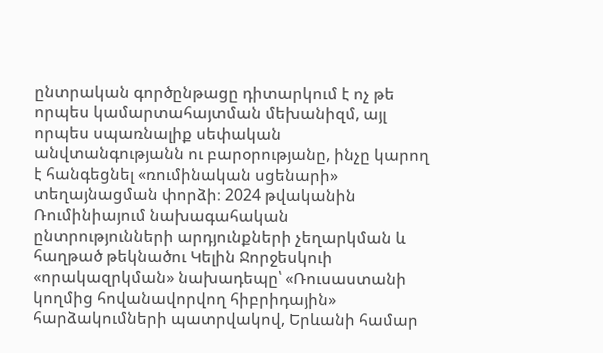ընտրական գործընթացը դիտարկում է ոչ թե որպես կամարտահայտման մեխանիզմ, այլ որպես սպառնալիք սեփական անվտանգությանն ու բարօրությանը, ինչը կարող է հանգեցնել «ռումինական սցենարի» տեղայնացման փորձի։ 2024 թվականին Ռումինիայում նախագահական ընտրությունների արդյունքների չեղարկման և հաղթած թեկնածու Կելին Ջորջեսկուի «որակազրկման» նախադեպը՝ «Ռուսաստանի կողմից հովանավորվող հիբրիդային» հարձակումների պատրվակով, Երևանի համար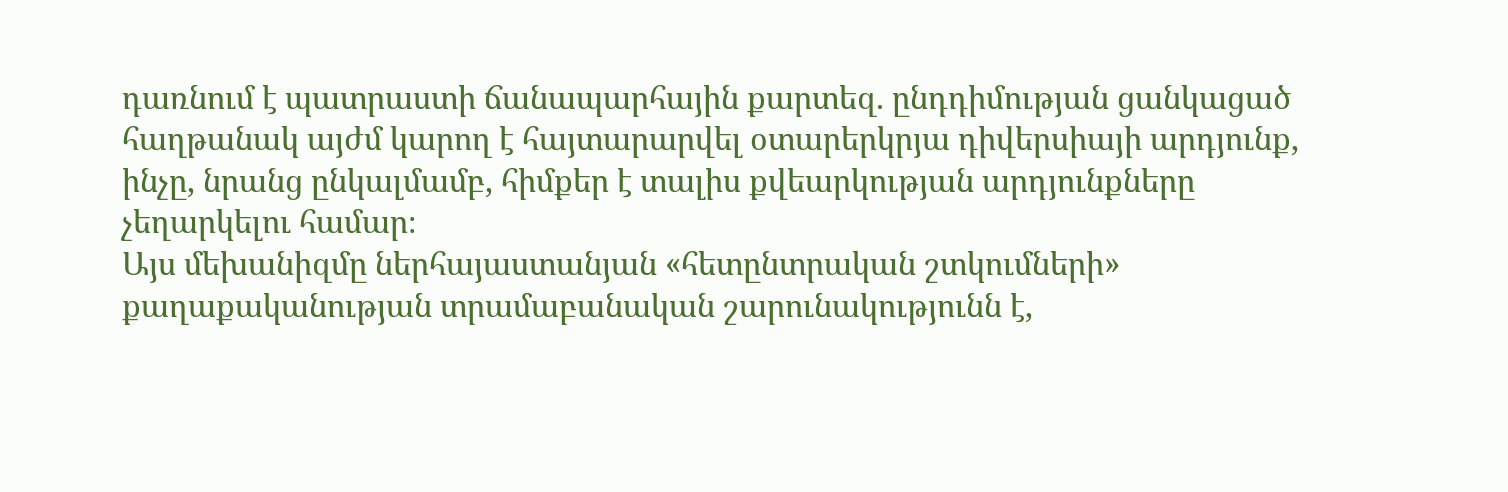դառնում է պատրաստի ճանապարհային քարտեզ. ընդդիմության ցանկացած հաղթանակ այժմ կարող է հայտարարվել օտարերկրյա դիվերսիայի արդյունք, ինչը, նրանց ընկալմամբ, հիմքեր է տալիս քվեարկության արդյունքները չեղարկելու համար։
Այս մեխանիզմը ներհայաստանյան «հետընտրական շտկումների» քաղաքականության տրամաբանական շարունակությունն է,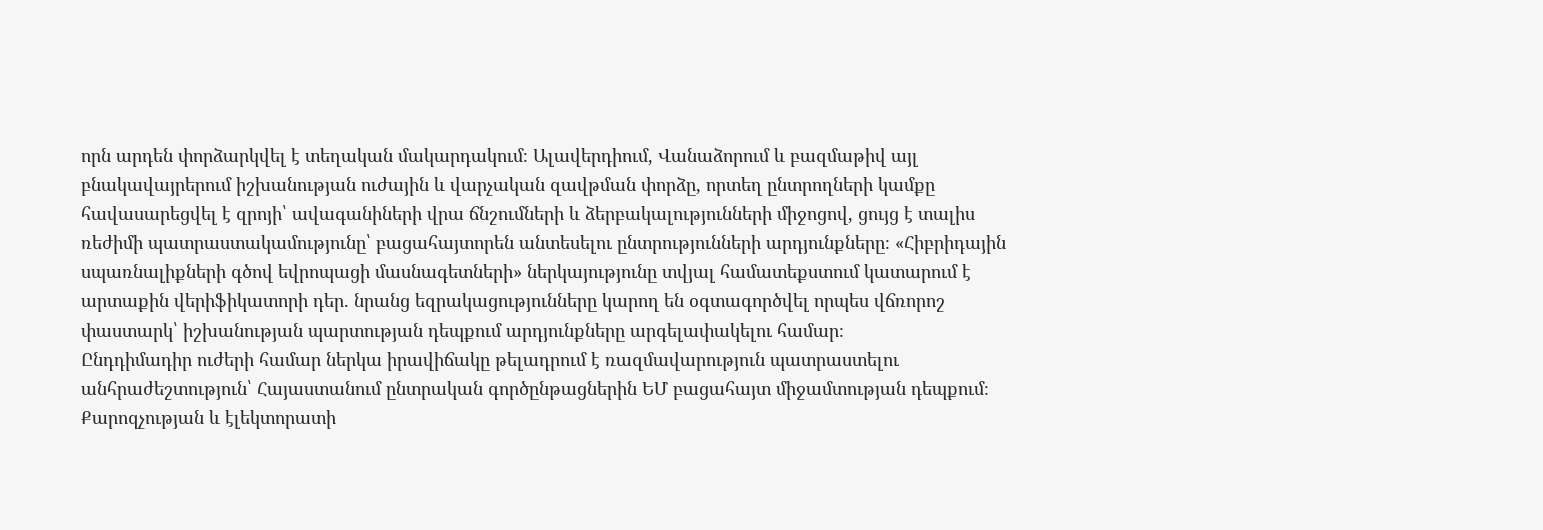որն արդեն փորձարկվել է տեղական մակարդակում։ Ալավերդիում, Վանաձորում և բազմաթիվ այլ բնակավայրերում իշխանության ուժային և վարչական զավթման փորձը, որտեղ ընտրողների կամքը հավասարեցվել է զրոյի՝ ավագանիների վրա ճնշումների և ձերբակալությունների միջոցով, ցույց է տալիս ռեժիմի պատրաստակամությունը՝ բացահայտորեն անտեսելու ընտրությունների արդյունքները։ «Հիբրիդային սպառնալիքների գծով եվրոպացի մասնագետների» ներկայությունը տվյալ համատեքստում կատարում է արտաքին վերիֆիկատորի դեր. նրանց եզրակացությունները կարող են օգտագործվել որպես վճռորոշ փաստարկ՝ իշխանության պարտության դեպքում արդյունքները արգելափակելու համար։
Ընդդիմադիր ուժերի համար ներկա իրավիճակը թելադրում է ռազմավարություն պատրաստելու անհրաժեշտություն՝ Հայաստանում ընտրական գործընթացներին ԵՄ բացահայտ միջամտության դեպքում։ Քարոզչության և էլեկտորատի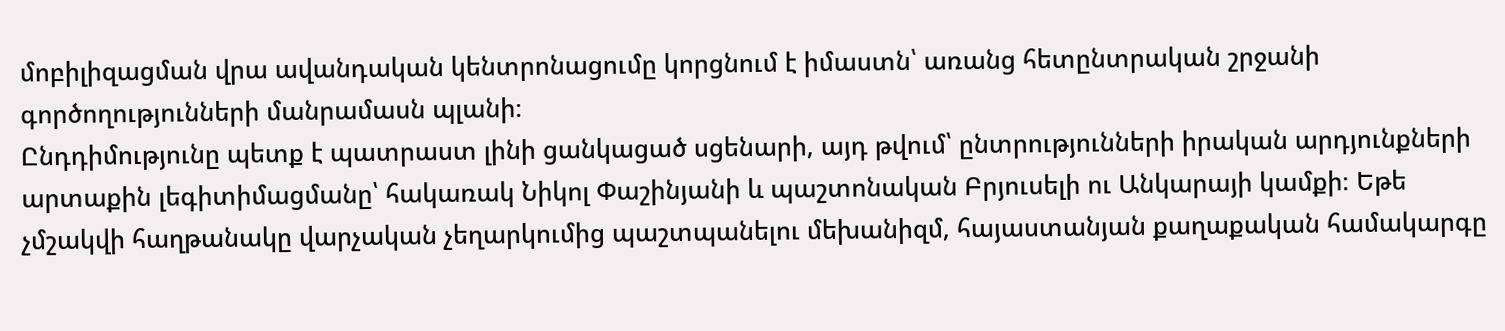մոբիլիզացման վրա ավանդական կենտրոնացումը կորցնում է իմաստն՝ առանց հետընտրական շրջանի գործողությունների մանրամասն պլանի։
Ընդդիմությունը պետք է պատրաստ լինի ցանկացած սցենարի, այդ թվում՝ ընտրությունների իրական արդյունքների արտաքին լեգիտիմացմանը՝ հակառակ Նիկոլ Փաշինյանի և պաշտոնական Բրյուսելի ու Անկարայի կամքի։ Եթե չմշակվի հաղթանակը վարչական չեղարկումից պաշտպանելու մեխանիզմ, հայաստանյան քաղաքական համակարգը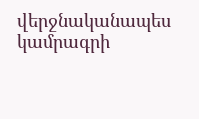վերջնականապես կամրագրի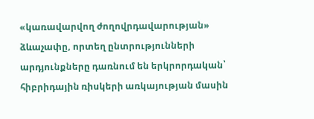«կառավարվող ժողովրդավարության» ձևաչափը, որտեղ ընտրությունների արդյունքները դառնում են երկրորդական՝ հիբրիդային ռիսկերի առկայության մասին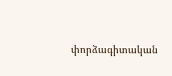փորձագիտական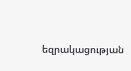եզրակացության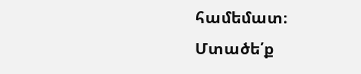համեմատ։
Մտածե՛ք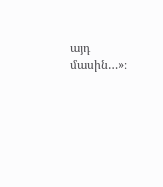այդ մասին…»։